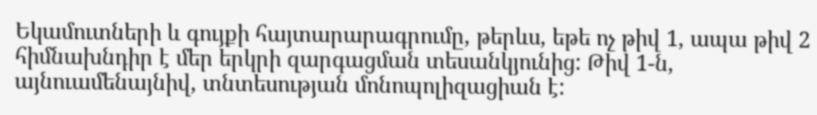Եկամուտների և գույքի հայտարարագրումը, թերևս, եթե ոչ թիվ 1, ապա թիվ 2 հիմնախնդիր է մեր երկրի զարգացման տեսանկյունից: Թիվ 1-ն, այնուամենայնիվ, տնտեսության մոնոպոլիզացիան է: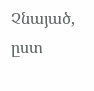Չնայած, ըստ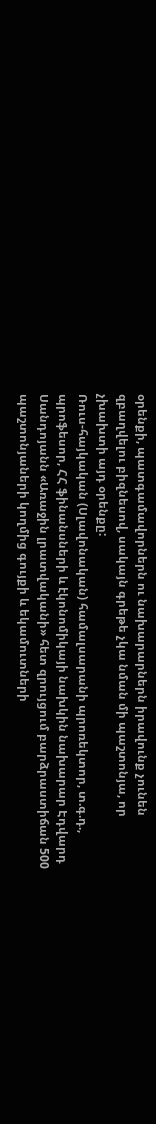օրենքի, պատգամավորներն ու նախարարներն իրավունք չունեն զբաղվելու բիզնեսով, սակայն գրեթե չկա նման մի պաշտոնյա, որ չխախտի այդ օրենքը:
Ռուս-հայկական (Սլավոնական) համալսարանի պրոռեկտոր, տ.գ.դ., պրոֆեսոր, ՀՀ ֆինանսների և էկոնոմիկայի նախկին նախարար Էդվարդ Սանդոյանն «Առաջին լրատվականի» հետ զրույցում բարձրաստիճան 500 պաշտոնյաների կողմից գույքի և եկամուտների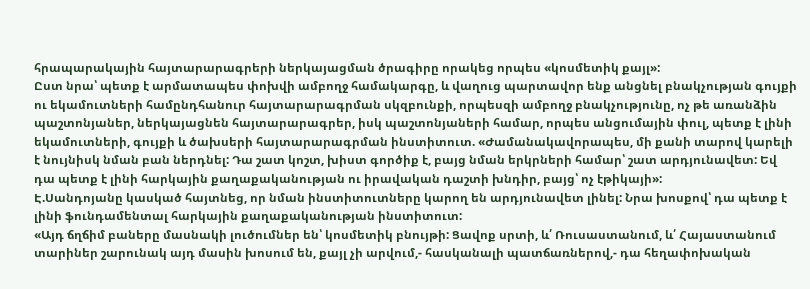հրապարակային հայտարարագրերի ներկայացման ծրագիրը որակեց որպես «կոսմետիկ քայլ»:
Ըստ նրա՝ պետք է արմատապես փոխվի ամբողջ համակարգը, և վաղուց պարտավոր ենք անցնել բնակչության գույքի ու եկամուտների համընդհանուր հայտարարագրման սկզբունքի, որպեսզի ամբողջ բնակչությունը, ոչ թե առանձին պաշտոնյաներ, ներկայացնեն հայտարարագրեր, իսկ պաշտոնյաների համար, որպես անցումային փուլ, պետք է լինի եկամուտների, գույքի և ծախսերի հայտարարագրման ինստիտուտ. «Ժամանակավորապես, մի քանի տարով կարելի է նույնիսկ նման բան ներդնել: Դա շատ կոշտ, խիստ գործիք է, բայց նման երկրների համար՝ շատ արդյունավետ: Եվ դա պետք է լինի հարկային քաղաքականության ու իրավական դաշտի խնդիր, բայց՝ ոչ էթիկայի»:
Է.Սանդոյանը կասկած հայտնեց, որ նման ինստիտուտները կարող են արդյունավետ լինել: Նրա խոսքով՝ դա պետք է լինի ֆունդամենտալ հարկային քաղաքականության ինստիտուտ:
«Այդ ճղճիմ բաները մասնակի լուծումներ են՝ կոսմետիկ բնույթի: Ցավոք սրտի, և՛ Ռուսաստանում, և՛ Հայաստանում տարիներ շարունակ այդ մասին խոսում են, քայլ չի արվում,- հասկանալի պատճառներով,- դա հեղափոխական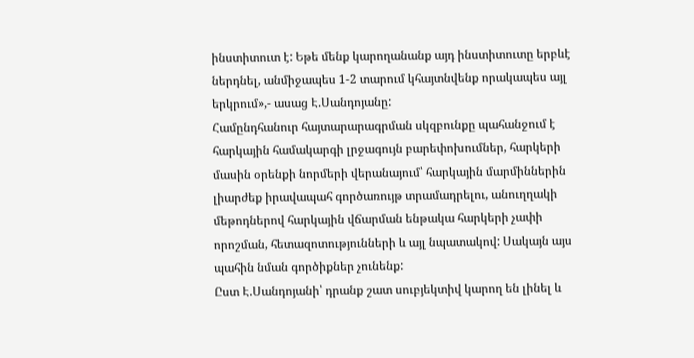ինստիտուտ է: Եթե մենք կարողանանք այդ ինստիտուտը երբևէ ներդնել, անմիջապես 1-2 տարում կհայտնվենք որակապես այլ երկրում»,- ասաց Է.Սանդոյանը:
Համընդհանուր հայտարարագրման սկզբունքը պահանջում է հարկային համակարգի լրջագույն բարեփոխումներ, հարկերի մասին օրենքի նորմերի վերանայում՝ հարկային մարմիններին լիարժեք իրավապահ գործառույթ տրամադրելու, անուղղակի մեթոդներով հարկային վճարման ենթակա հարկերի չափի որոշման, հետազոտությունների և այլ նպատակով: Սակայն այս պահին նման գործիքներ չունենք:
Ըստ Է.Սանդոյանի՝ դրանք շատ սուբյեկտիվ կարող են լինել և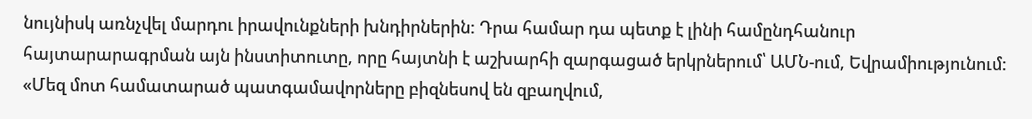նույնիսկ առնչվել մարդու իրավունքների խնդիրներին: Դրա համար դա պետք է լինի համընդհանուր հայտարարագրման այն ինստիտուտը, որը հայտնի է աշխարհի զարգացած երկրներում՝ ԱՄՆ-ում, Եվրամիությունում:
«Մեզ մոտ համատարած պատգամավորները բիզնեսով են զբաղվում,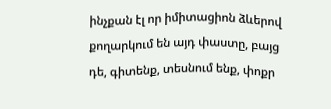ինչքան էլ որ իմիտացիոն ձևերով քողարկում են այդ փաստը, բայց դե, գիտենք, տեսնում ենք, փոքր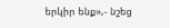երկիր ենք»,- նշեց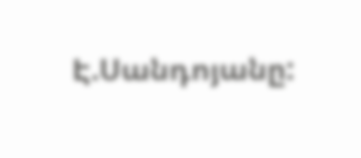Է.Սանդոյանը: